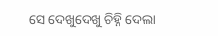ସେ ଦେଖୁଦେଖୁ ଚିହ୍ନି ଦେଲା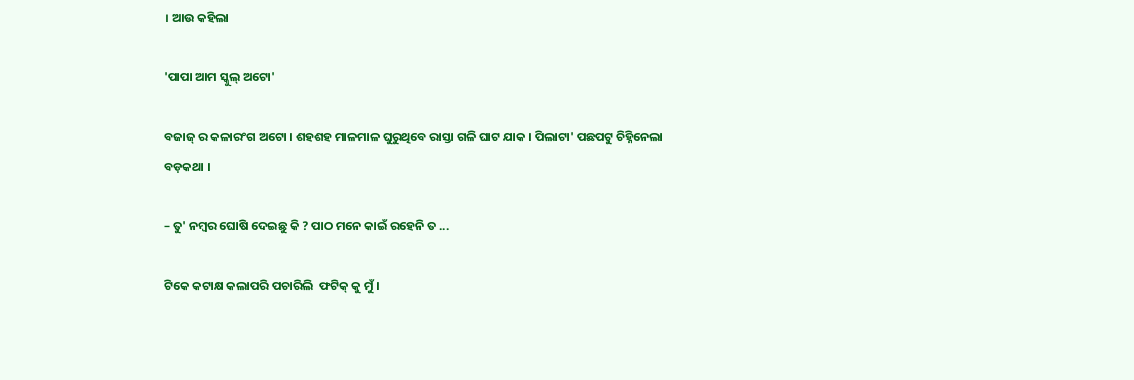। ଆଉ କହିଲା

'ପାପା ଆମ ସ୍କୁଲ୍ ଅଟୋ'

ବଜାଜ୍ ର କଳାରଂଗ ଅଟୋ । ଶହଶହ ମାଳମାଳ ଘୁରୁଥିବେ ରାସ୍ତା ଗଳି ଘାଟ ଯାକ । ପିଲାଟା' ପଛପଟୁ ଚିହ୍ନିନେଲା ବଡ଼କଥା ।

– ତୁ' ନମ୍ବର ଘୋଷି ଦେଇଛୁ କି ? ପାଠ ମନେ କାଇଁ ରହେନି ତ ...

ଟିକେ କଟାକ୍ଷ କଲାପରି ପଚାରିଲି  ଫଟିକ୍ କୁ ମୁଁ ।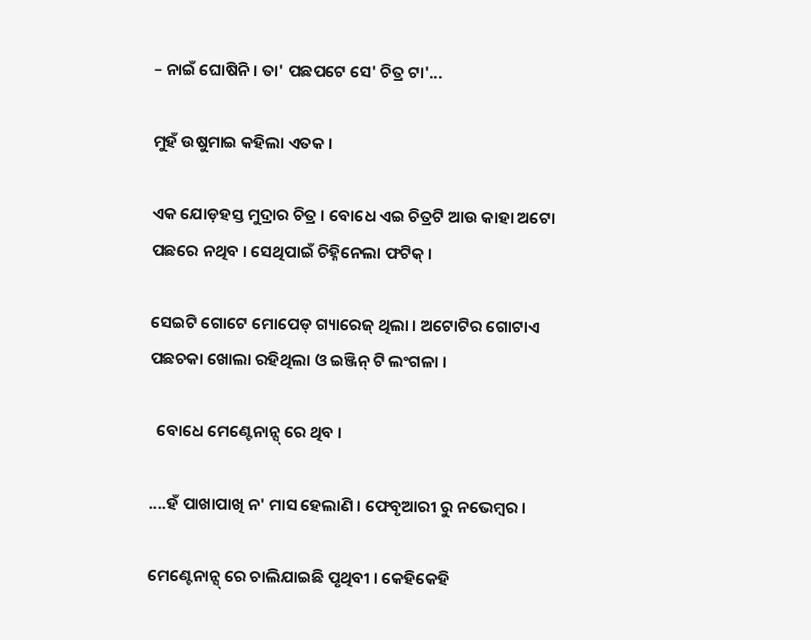– ନାଇଁ ଘୋଷିନି । ତା' ପଛପଟେ ସେ' ଚିତ୍ର ଟା'...

ମୁହଁ ଉଷୁମାଇ କହିଲା ଏତକ ।

ଏକ ଯୋଡ଼ହସ୍ତ ମୁଦ୍ରାର ଚିତ୍ର । ବୋଧେ ଏଇ ଚିତ୍ରଟି ଆଉ କାହା ଅଟୋ ପଛରେ ନଥିବ । ସେଥିପାଇଁ ଚିହ୍ନିନେଲା ଫଟିକ୍ ।

ସେଇଟି ଗୋଟେ ମୋପେଡ୍ ଗ୍ୟାରେଜ୍ ଥିଲା । ଅଟୋଟିର ଗୋଟାଏ ପଛଚକା ଖୋଲା ରହିଥିଲା ଓ ଇଞ୍ଜିନ୍ ଟି ଲଂଗଳା ।

  ବୋଧେ ମେଣ୍ଟେନାନ୍ସ୍ ରେ ଥିବ ।

....ହଁ ପାଖାପାଖି ନ' ମାସ ହେଲାଣି । ଫେବୃଆରୀ ରୁ ନଭେମ୍ବର ।

ମେଣ୍ଟେନାନ୍ସ୍ ରେ ଚାଲିଯାଇଛି ପୃଥିବୀ । କେହିକେହି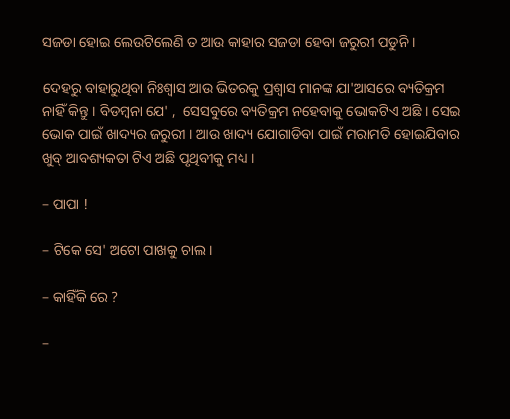ସଜଡା ହୋଇ ଲେଉଟିଲେଣି ତ ଆଉ କାହାର ସଜଡା ହେବା ଜରୁରୀ ପଡୁନି ।

ଦେହରୁ ବାହାରୁଥିବା ନିଃଶ୍ବାସ ଆଉ ଭିତରକୁ ପ୍ରଶ୍ବାସ ମାନଙ୍କ ଯା'ଆସରେ ବ୍ୟତିକ୍ରମ ନାହିଁ କିନ୍ତୁ । ବିଡମ୍ବନା ଯେ' ,  ସେସବୁରେ ବ୍ୟତିକ୍ରମ ନହେବାକୁ ଭୋକଟିଏ ଅଛି । ସେଇ ଭୋକ ପାଇଁ ଖାଦ୍ୟର ଜରୁରୀ । ଆଉ ଖାଦ୍ୟ ଯୋଗାଡିବା ପାଇଁ ମରାମତି ହୋଇଯିବାର ଖୁବ୍ ଆବଶ୍ୟକତା ଟିଏ ଅଛି ପୃଥିବୀକୁ ମଧ୍ୟ ।

– ପାପା !

– ଟିକେ ସେ' ଅଟୋ ପାଖକୁ ଚାଲ ।

– କାହିଁକି ରେ ?

–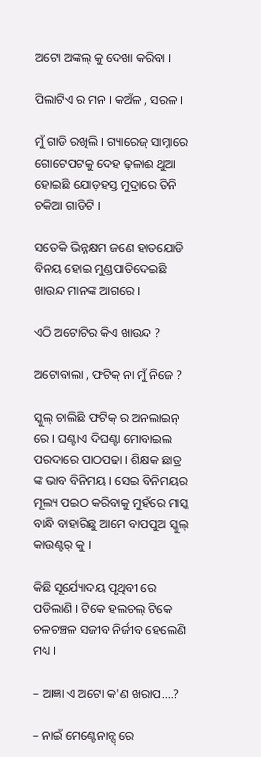ଅଟୋ ଅଙ୍କଲ୍ କୁ ଦେଖା କରିବା ।

ପିଲାଟିଏ ର ମନ । କଅଁଳ , ସରଳ ।

ମୁଁ ଗାଡି ରଖିଲି । ଗ୍ୟାରେଜ୍ ସାମ୍ନାରେ ଗୋଟେପଟକୁ ଦେହ ଢ଼ଳାଈ ଥୁଆ ହୋଇଛି ଯୋଡ଼ହସ୍ତ ମୁଦ୍ରାରେ ତିନି ଚକିଆ ଗାଡିଟି ।

ସତେକି ଭିନ୍ନକ୍ଷମ ଜଣେ ହାତଯୋଡି ବିନୟ ହୋଇ ମୁଣ୍ଡପାତିଦେଇଛି ଖାଉନ୍ଦ ମାନଙ୍କ ଆଗରେ ।

ଏଠି ଅଟୋଟିର କିଏ ଖାଉନ୍ଦ ?

ଅଟୋବାଲା , ଫଟିକ୍ ନା ମୁଁ ନିଜେ ?

ସ୍କୁଲ୍ ଚାଲିଛି ଫଟିକ୍ ର ଅନଲାଇନ୍ ରେ । ଘଣ୍ଟାଏ ଦିଘଣ୍ଟା ମୋବାଇଲ ପରଦାରେ ପାଠପଢା । ଶିକ୍ଷକ ଛାତ୍ର ଙ୍କ ଭାବ ବିନିମୟ । ସେଇ ବିନିମୟର ମୂଲ୍ୟ ପଇଠ କରିବାକୁ ମୁହଁରେ ମାସ୍କ ବାନ୍ଧି ବାହାରିଛୁ ଆମେ ବାପପୁଅ ସ୍କୁଲ୍ କାଉଣ୍ଟର୍ କୁ ।

କିଛି ସୂର୍ଯ୍ୟୋଦୟ ପୃଥିବୀ ରେ ପଡିଲାଣି । ଟିକେ ହଲଚଲ୍ ଟିକେ ଚଳଚଞ୍ଚଳ ସଜୀବ ନିର୍ଜୀବ ହେଲେଣି ମଧ୍ୟ ।

– ଆଜ୍ଞା ଏ ଅଟୋ କ'ଣ ଖରାପ....?

– ନାଇଁ ମେଣ୍ଟେନାନ୍ସ୍ ରେ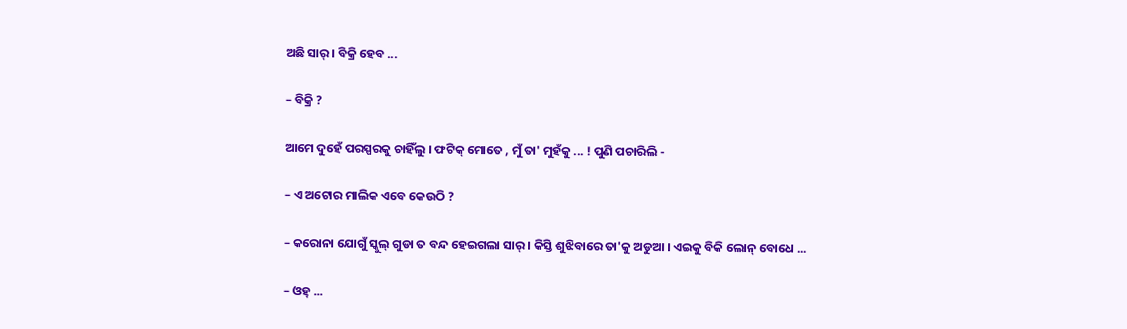ଅଛି ସାର୍ । ବିକ୍ରି ହେବ ...

– ବିକ୍ରି ?

ଆମେ ଦୁହେଁ ପରସ୍ପରକୁ ଚାହିଁଲୁ । ଫଟିକ୍ ମୋତେ , ମୁଁ ତା' ମୁହଁକୁ ... ! ପୁଣି ପଚାରିଲି -

– ଏ ଅଟୋର ମାଲିକ ଏବେ କେଉଠି ?

– କରୋନା ଯୋଗୁଁ ସ୍କୁଲ୍ ଗୁଡା ତ ବନ୍ଦ ହେଇଗଲା ସାର୍ । କିସ୍ତି ଶୁଝିବାରେ ତା'କୁ ଅଡୁଆ । ଏଇକୁ ବିକି ଲୋନ୍ ବୋଧେ ...

– ଓହ୍ ...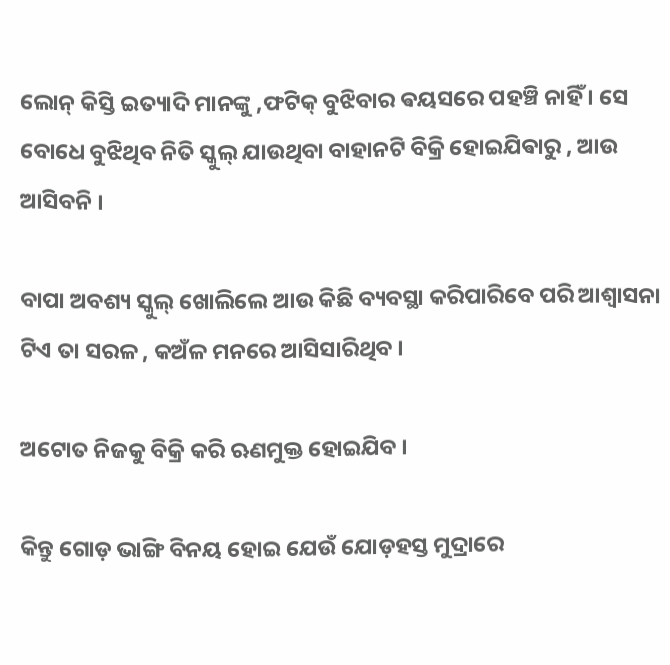ଲୋନ୍ କିସ୍ତି ଇତ୍ୟାଦି ମାନଙ୍କୁ ,ଫଟିକ୍ ବୁଝିବାର ଵୟସରେ ପହଞ୍ଚି ନାହିଁ । ସେ ବୋଧେ ବୁଝିଥିବ ନିତି ସ୍କୁଲ୍ ଯାଉଥିବା ବାହାନଟି ବିକ୍ରି ହୋଇଯିଵାରୁ , ଆଉ ଆସିବନି ।

ବାପା ଅବଶ୍ୟ ସ୍କୁଲ୍ ଖୋଲିଲେ ଆଉ କିଛି ବ୍ୟବସ୍ଥା କରିପାରିବେ ପରି ଆଶ୍ବାସନା ଟିଏ ତା ସରଳ , କଅଁଳ ମନରେ ଆସିସାରିଥିବ ।

ଅଟୋତ ନିଜକୁ ବିକ୍ରି କରି ଋଣମୁକ୍ତ ହୋଇଯିବ ।

କିନ୍ତୁ ଗୋଡ଼ ଭାଙ୍ଗି ବିନୟ ହୋଇ ଯେଉଁ ଯୋଡ଼ହସ୍ତ ମୁଦ୍ରାରେ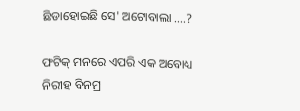ଛିଡାହୋଇଛି ସେ' ଅଟୋବାଲା ....?

ଫଟିକ୍ ମନରେ ଏପରି ଏକ ଅବୋଧ୍ୟ ନିରୀହ ବିନମ୍ର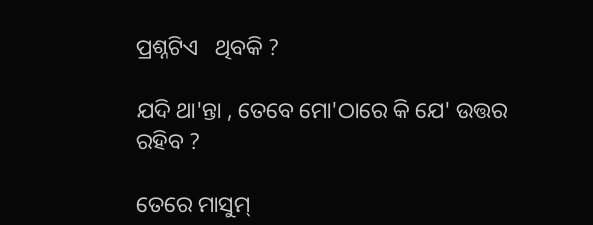ପ୍ରଶ୍ନଟିଏ   ଥିବକି ?

ଯଦି ଥା'ନ୍ତା , ତେବେ ମୋ'ଠାରେ କି ଯେ' ଉତ୍ତର ରହିବ ?

ତେରେ ମାସୁମ୍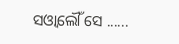ସଓ୍ବାଲୌଁ ସେ ......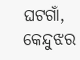ଘଟଗାଁ, କେନ୍ଦୁଝର